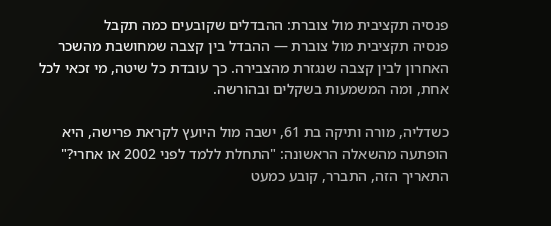פנסיה תקציבית מול צוברת: ההבדלים שקובעים כמה תקבל
פנסיה תקציבית מול צוברת — ההבדל בין קצבה שמחושבת מהשכר האחרון לבין קצבה שנגזרת מהצבירה. כך עובדת כל שיטה, מי זכאי לכל אחת, ומה המשמעות בשקלים ובהורשה.

כשדליה, מורה ותיקה בת 61, ישבה מול היועץ לקראת פרישה, היא הופתעה מהשאלה הראשונה: "התחלת ללמד לפני 2002 או אחרי?" התאריך הזה, התברר, קובע כמעט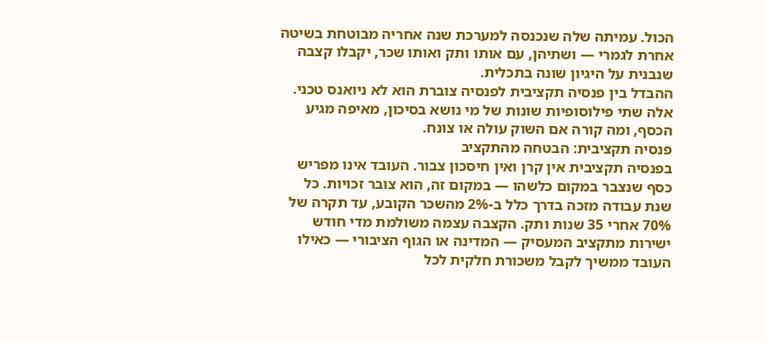הכול. עמיתה שלה שנכנסה למערכת שנה אחריה מבוטחת בשיטה אחרת לגמרי — ושתיהן, עם אותו ותק ואותו שכר, יקבלו קצבה שנבנית על היגיון שונה בתכלית.
ההבדל בין פנסיה תקציבית לפנסיה צוברת הוא לא ניואנס טכני. אלה שתי פילוסופיות שונות של מי נושא בסיכון, מאיפה מגיע הכסף, ומה קורה אם השוק עולה או צונח.
פנסיה תקציבית: הבטחה מהתקציב
בפנסיה תקציבית אין קרן ואין חיסכון צבור. העובד אינו מפריש כסף שנצבר במקום כלשהו — במקום זה, הוא צובר זכויות. כל שנת עבודה מזכה בדרך כלל ב-2% מהשכר הקובע, עד תקרה של 70% אחרי 35 שנות ותק. הקצבה עצמה משולמת מדי חודש ישירות מתקציב המעסיק — המדינה או הגוף הציבורי — כאילו העובד ממשיך לקבל משכורת חלקית לכל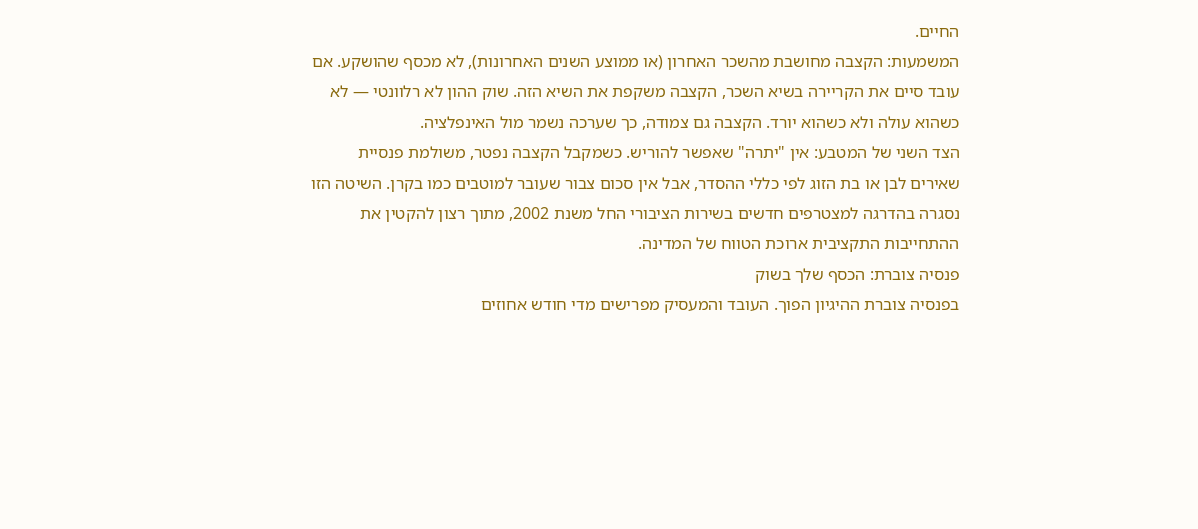החיים.
המשמעות: הקצבה מחושבת מהשכר האחרון (או ממוצע השנים האחרונות), לא מכסף שהושקע. אם עובד סיים את הקריירה בשיא השכר, הקצבה משקפת את השיא הזה. שוק ההון לא רלוונטי — לא כשהוא עולה ולא כשהוא יורד. הקצבה גם צמודה, כך שערכה נשמר מול האינפלציה.
הצד השני של המטבע: אין "יתרה" שאפשר להוריש. כשמקבל הקצבה נפטר, משולמת פנסיית שאירים לבן או בת הזוג לפי כללי ההסדר, אבל אין סכום צבור שעובר למוטבים כמו בקרן. השיטה הזו נסגרה בהדרגה למצטרפים חדשים בשירות הציבורי החל משנת 2002, מתוך רצון להקטין את ההתחייבות התקציבית ארוכת הטווח של המדינה.
פנסיה צוברת: הכסף שלך בשוק
בפנסיה צוברת ההיגיון הפוך. העובד והמעסיק מפרישים מדי חודש אחוזים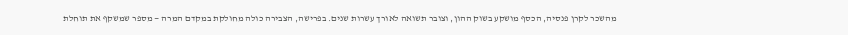מהשכר לקרן פנסיה, הכסף מושקע בשוק ההון, וצובר תשואה לאורך עשרות שנים. בפרישה, הצבירה כולה מחולקת במקדם המרה — מספר שמשקף את תוחלת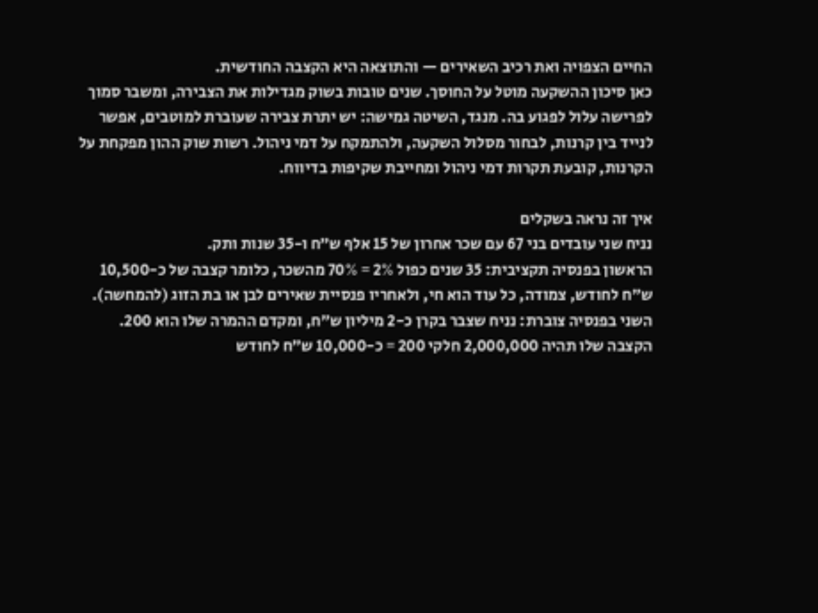החיים הצפויה ואת רכיב השאירים — והתוצאה היא הקצבה החודשית.
כאן סיכון ההשקעה מוטל על החוסך. שנים טובות בשוק מגדילות את הצבירה, ומשבר סמוך לפרישה עלול לפגוע בה. מנגד, השיטה גמישה: יש יתרת צבירה שעוברת למוטבים, אפשר לנייד בין קרנות, לבחור מסלול השקעה, ולהתמקח על דמי ניהול. רשות שוק ההון מפקחת על הקרנות, קובעת תקרות דמי ניהול ומחייבת שקיפות בדיווח.

איך זה נראה בשקלים
נניח שני עובדים בני 67 עם שכר אחרון של 15 אלף ש״ח ו-35 שנות ותק.
הראשון בפנסיה תקציבית: 35 שנים כפול 2% = 70% מהשכר, כלומר קצבה של כ-10,500 ש״ח לחודש, צמודה, כל עוד הוא חי, ולאחריו פנסיית שאירים לבן או בת הזוג (להמחשה).
השני בפנסיה צוברת: נניח שצבר בקרן כ-2 מיליון ש״ח, ומקדם ההמרה שלו הוא 200. הקצבה שלו תהיה 2,000,000 חלקי 200 = כ-10,000 ש״ח לחודש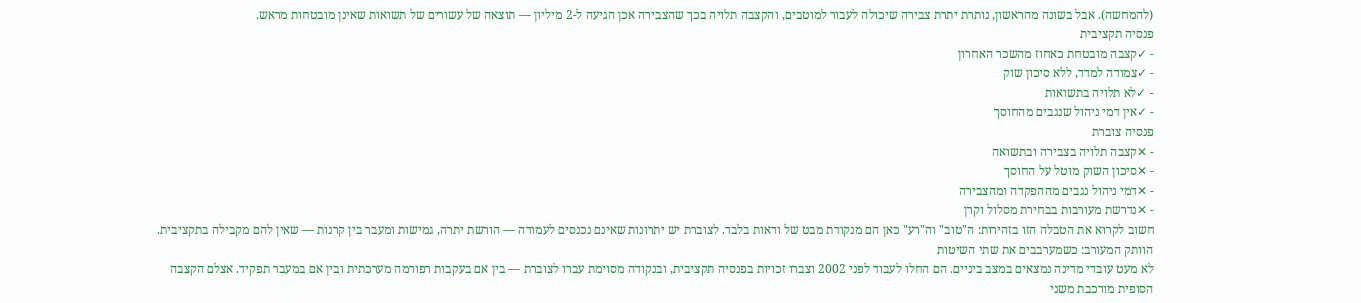(להמחשה). אבל בשונה מהראשון, נותרת יתרת צבירה שיכולה לעבור למוטבים, והקצבה תלויה בכך שהצבירה אכן הגיעה ל-2 מיליון — תוצאה של עשורים של תשואות שאינן מובטחות מראש.
פנסיה תקציבית
- ✓קצבה מובטחת כאחוז מהשכר האחרון
- ✓צמודה למדד, ללא סיכון שוק
- ✓לא תלויה בתשואות
- ✓אין דמי ניהול שנגבים מהחוסך
פנסיה צוברת
- ✕קצבה תלויה בצבירה ובתשואה
- ✕סיכון השוק מוטל על החוסך
- ✕דמי ניהול נגבים מההפקדה ומהצבירה
- ✕נדרשת מעורבות בבחירת מסלול וקרן
חשוב לקרוא את הטבלה הזו בזהירות: ה"טוב" וה"רע" כאן הם מנקודת מבט של ודאות בלבד. לצוברת יש יתרונות שאינם נכנסים לעמודה — הורשת יתרה, גמישות ומעבר בין קרנות — שאין להם מקבילה בתקציבית.
הוותק המעורב: כשמערבבים את שתי השיטות
לא מעט עובדי מדינה נמצאים במצב ביניים. הם החלו לעבוד לפני 2002 וצברו זכויות בפנסיה תקציבית, ובנקודה מסוימת עברו לצוברת — בין אם בעקבות רפורמה מערכתית ובין אם במעבר תפקיד. אצלם הקצבה הסופית מורכבת משני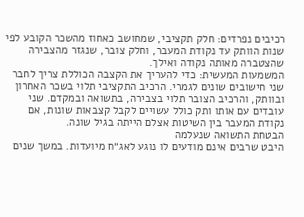רכיבים נפרדים: חלק תקציבי, שמחושב כאחוז מהשכר הקובע לפי שנות הוותק עד נקודת המעבר, וחלק צובר, שנגזר מהצבירה שהצטברה מאותה נקודה ואילך.
המשמעות המעשית: כדי להעריך את הקצבה הכוללת צריך לחבר שני חישובים שונים לגמרי. הרכיב התקציבי תלוי בשכר האחרון ובוותק, והרכיב הצובר תלוי בצבירה, בתשואה ובמקדם. שני עובדים עם אותו ותק כולל עשויים לקבל קצבאות שונות, אם נקודת המעבר בין השיטות אצלם הייתה בגיל שונה.
הבטחת התשואה שנעלמה
היבט שרבים אינם מודעים לו נוגע לאג״ח מיועדות. במשך שנים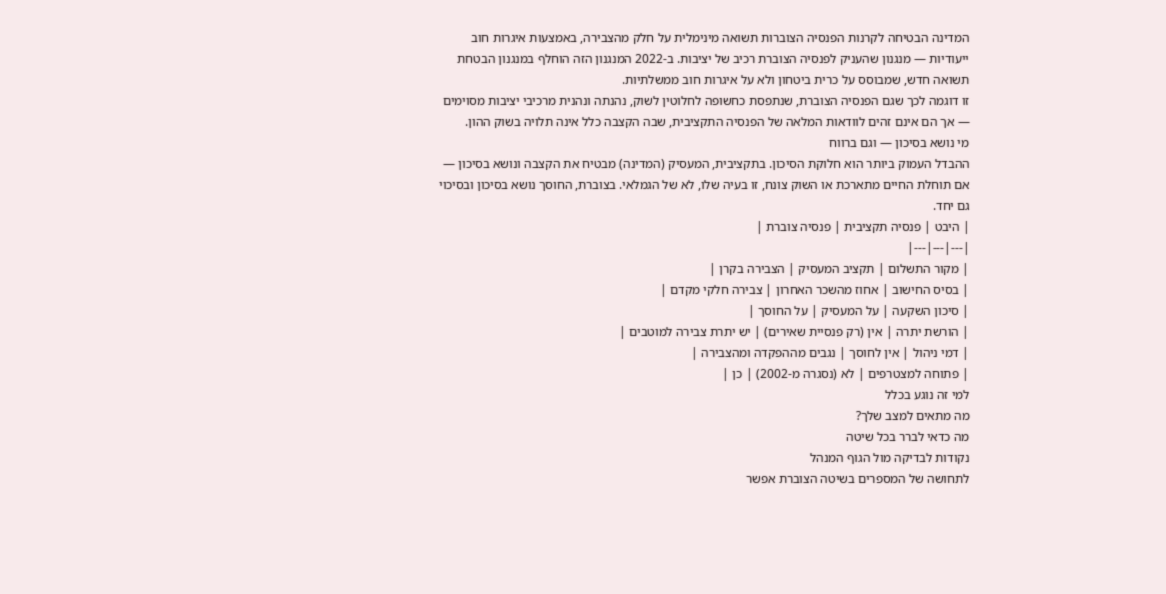המדינה הבטיחה לקרנות הפנסיה הצוברות תשואה מינימלית על חלק מהצבירה, באמצעות איגרות חוב ייעודיות — מנגנון שהעניק לפנסיה הצוברת רכיב של יציבות. ב-2022 המנגנון הזה הוחלף במנגנון הבטחת תשואה חדש, שמבוסס על כרית ביטחון ולא על איגרות חוב ממשלתיות.
זו דוגמה לכך שגם הפנסיה הצוברת, שנתפסת כחשופה לחלוטין לשוק, נהנתה ונהנית מרכיבי יציבות מסוימים — אך הם אינם זהים לוודאות המלאה של הפנסיה התקציבית, שבה הקצבה כלל אינה תלויה בשוק ההון.
מי נושא בסיכון — וגם ברווח
ההבדל העמוק ביותר הוא חלוקת הסיכון. בתקציבית, המעסיק (המדינה) מבטיח את הקצבה ונושא בסיכון — אם תוחלת החיים מתארכת או השוק צונח, זו בעיה שלו, לא של הגמלאי. בצוברת, החוסך נושא בסיכון ובסיכוי גם יחד.
| היבט | פנסיה תקציבית | פנסיה צוברת |
|---|---|---|
| מקור התשלום | תקציב המעסיק | הצבירה בקרן |
| בסיס החישוב | אחוז מהשכר האחרון | צבירה חלקי מקדם |
| סיכון השקעה | על המעסיק | על החוסך |
| הורשת יתרה | אין (רק פנסיית שאירים) | יש יתרת צבירה למוטבים |
| דמי ניהול | אין לחוסך | נגבים מההפקדה ומהצבירה |
| פתוחה למצטרפים | לא (נסגרה מ-2002) | כן |
למי זה נוגע בכלל
מה מתאים למצב שלך?
מה כדאי לברר בכל שיטה
נקודות לבדיקה מול הגוף המנהל
לתחושה של המספרים בשיטה הצוברת אפשר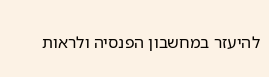להיעזר במחשבון הפנסיה ולראות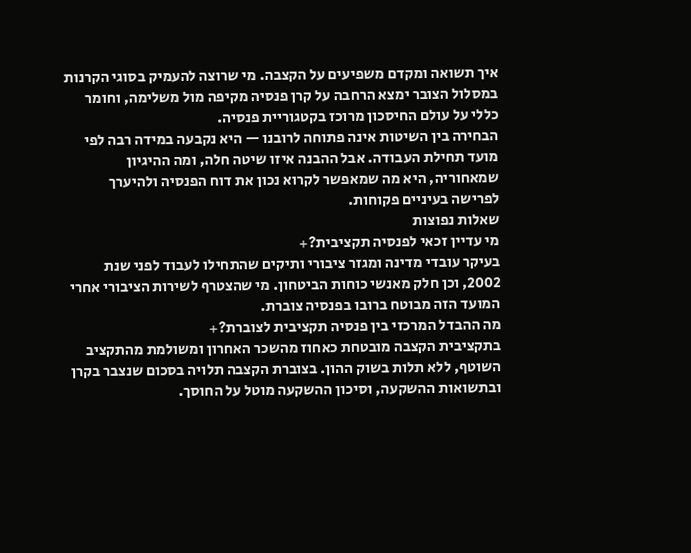איך תשואה ומקדם משפיעים על הקצבה. מי שרוצה להעמיק בסוגי הקרנות במסלול הצובר ימצא הרחבה על קרן פנסיה מקיפה מול משלימה, וחומר כללי על עולם החיסכון מרוכז בקטגוריית פנסיה.
הבחירה בין השיטות אינה פתוחה לרובנו — היא נקבעה במידה רבה לפי מועד תחילת העבודה. אבל ההבנה איזו שיטה חלה, ומה ההיגיון שמאחוריה, היא מה שמאפשר לקרוא נכון את דוח הפנסיה ולהיערך לפרישה בעיניים פקוחות.
שאלות נפוצות
מי עדיין זכאי לפנסיה תקציבית?+
בעיקר עובדי מדינה ומגזר ציבורי ותיקים שהתחילו לעבוד לפני שנת 2002, וכן חלק מאנשי כוחות הביטחון. מי שהצטרף לשירות הציבורי אחרי המועד הזה מבוטח ברובו בפנסיה צוברת.
מה ההבדל המרכזי בין פנסיה תקציבית לצוברת?+
בתקציבית הקצבה מובטחת כאחוז מהשכר האחרון ומשולמת מהתקציב השוטף, ללא תלות בשוק ההון. בצוברת הקצבה תלויה בסכום שנצבר בקרן ובתשואות ההשקעה, וסיכון ההשקעה מוטל על החוסך.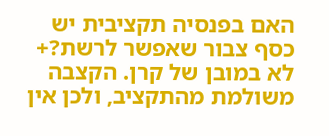האם בפנסיה תקציבית יש כסף צבור שאפשר לרשת?+
לא במובן של קרן. הקצבה משולמת מהתקציב, ולכן אין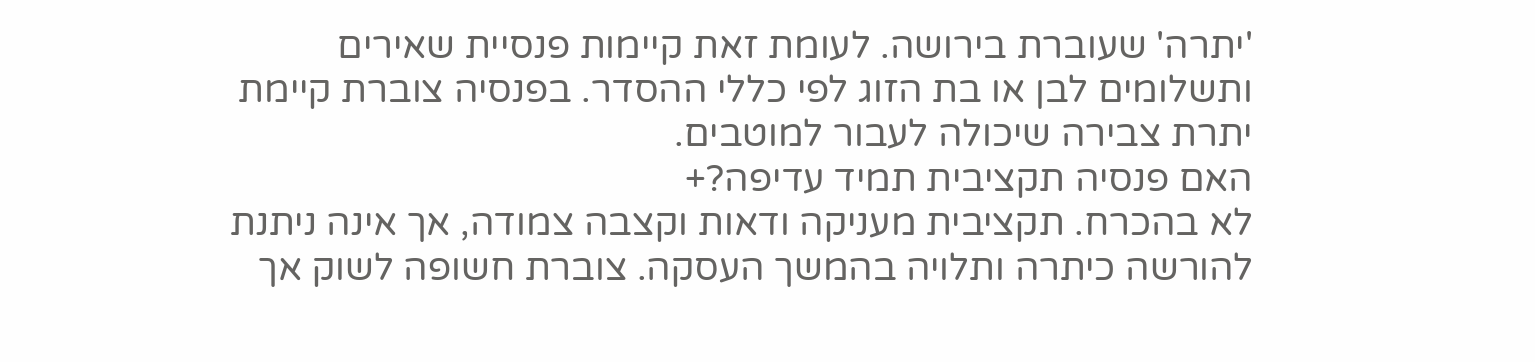'יתרה' שעוברת בירושה. לעומת זאת קיימות פנסיית שאירים ותשלומים לבן או בת הזוג לפי כללי ההסדר. בפנסיה צוברת קיימת יתרת צבירה שיכולה לעבור למוטבים.
האם פנסיה תקציבית תמיד עדיפה?+
לא בהכרח. תקציבית מעניקה ודאות וקצבה צמודה, אך אינה ניתנת להורשה כיתרה ותלויה בהמשך העסקה. צוברת חשופה לשוק אך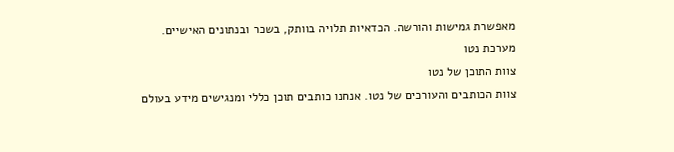מאפשרת גמישות והורשה. הכדאיות תלויה בוותק, בשכר ובנתונים האישיים.
מערכת נטו
צוות התוכן של נטו
צוות הכותבים והעורכים של נטו. אנחנו כותבים תוכן כללי ומנגישים מידע בעולם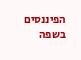הפיננסים בשפה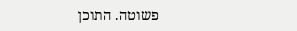פשוטה. התוכן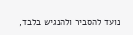נועד להסביר ולהנגיש בלבד,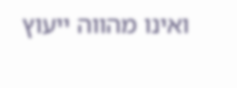ואינו מהווה ייעוץ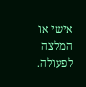אישי או המלצה לפעולה.